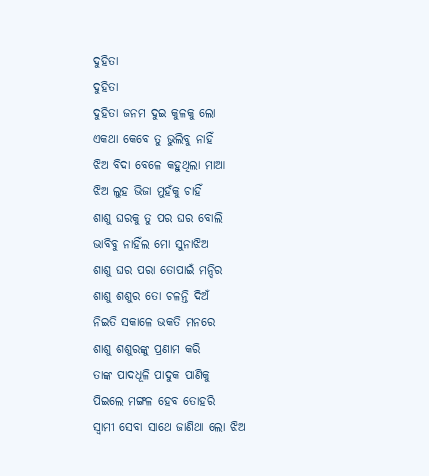ଦୁହିତା
ଦୁହିତା
ଦୁହିତା ଜନମ ଦୁଇ କୁଳକୁ ଲୋ
ଏକଥା କେବେ ତୁ ଭୁଲିବୁ ନାହିଁ
ଝିଅ ବିଦା ବେଳେ କହୁଥିଲା ମାଆ
ଝିଅ ଲୁହ ଭିଜା ମୁହଁକୁ ଚାହିଁ
ଶାଶୁ ଘରକୁ ତୁ ପର ଘର ବୋଲି
ଭାବିବୁ ନାହିଁଲ ମୋ ସୁନାଝିଅ
ଶାଶୁ ଘର ପରା ତୋପାଇଁ ମନ୍ଦିର
ଶାଶୁ ଶଶୁର ତୋ ଚଳନ୍ତି ଦିଅଁ
ନିଇତି ସକାଳେ ଭକତି ମନରେ
ଶାଶୁ ଶଶୁରଙ୍କୁ ପ୍ରଣାମ କରି
ତାଙ୍କ ପାଦଧୂଳି ପାଦୁକ ପାଣିକୁ
ପିଇଲେ ମଙ୍ଗଳ ହେବ ତୋହରି
ସ୍ୱାମୀ ସେବା ସାଥେ ଜାଣିଥା ଲୋ ଝିଅ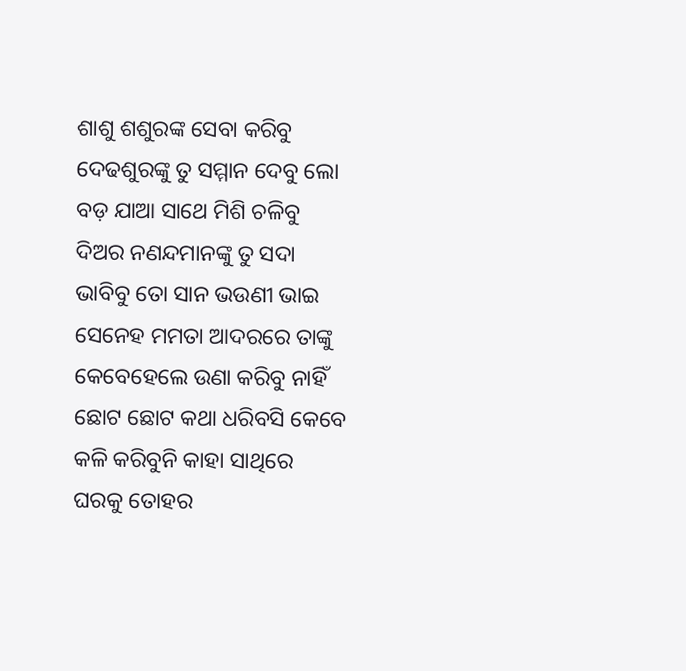ଶାଶୁ ଶଶୁରଙ୍କ ସେବା କରିବୁ
ଦେଢଶୁରଙ୍କୁ ତୁ ସମ୍ମାନ ଦେବୁ ଲୋ
ବଡ଼ ଯାଆ ସାଥେ ମିଶି ଚଳିବୁ
ଦିଅର ନଣନ୍ଦମାନଙ୍କୁ ତୁ ସଦା
ଭାବିବୁ ତୋ ସାନ ଭଉଣୀ ଭାଇ
ସେନେହ ମମତା ଆଦରରେ ତାଙ୍କୁ
କେବେହେଲେ ଉଣା କରିବୁ ନାହିଁ
ଛୋଟ ଛୋଟ କଥା ଧରିବସି କେବେ
କଳି କରିବୁନି କାହା ସାଥିରେ
ଘରକୁ ତୋହର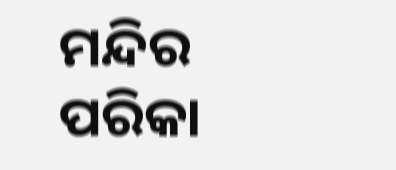ମନ୍ଦିର ପରିକା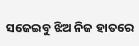ସଜେଇବୁ ଝିଅ ନିଜ ହାତରେ